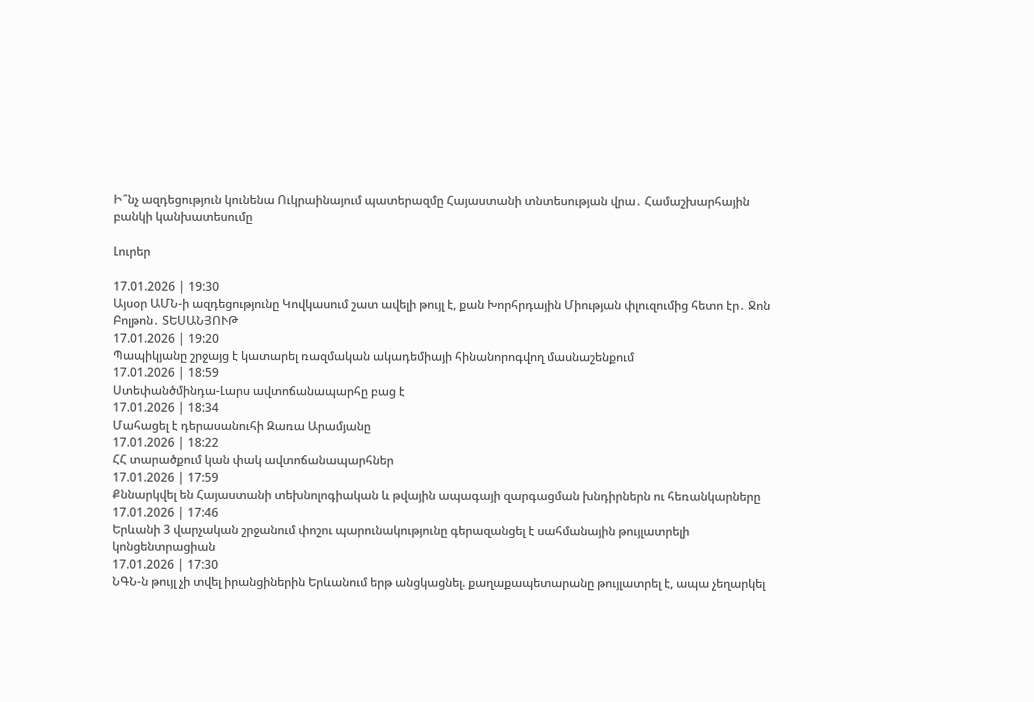Ի՞նչ ազդեցություն կունենա Ուկրաինայում պատերազմը Հայաստանի տնտեսության վրա․ Համաշխարհային բանկի կանխատեսումը

Լուրեր

17.01.2026 | 19:30
Այսօր ԱՄՆ-ի ազդեցությունը Կովկասում շատ ավելի թույլ է, քան Խորհրդային Միության փլուզումից հետո էր․ Ջոն Բոլթոն․ ՏԵՍԱՆՅՈՒԹ
17.01.2026 | 19:20
Պապիկյանը շրջայց է կատարել ռազմական ակադեմիայի հինանորոգվող մասնաշենքում
17.01.2026 | 18:59
Ստեփանծմինդա-Լարս ավտոճանապարհը բաց է
17.01.2026 | 18:34
Մահացել է դերասանուհի Զառա Արամյանը
17.01.2026 | 18:22
ՀՀ տարածքում կան փակ ավտոճանապարհներ
17.01.2026 | 17:59
Քննարկվել են Հայաստանի տեխնոլոգիական և թվային ապագայի զարգացման խնդիրներն ու հեռանկարները
17.01.2026 | 17:46
Երևանի 3 վարչական շրջանում փոշու պարունակությունը գերազանցել է սահմանային թույլատրելի կոնցենտրացիան
17.01.2026 | 17:30
ՆԳՆ-ն թույլ չի տվել իրանցիներին Երևանում երթ անցկացնել. քաղաքապետարանը թույլատրել է, ապա չեղարկել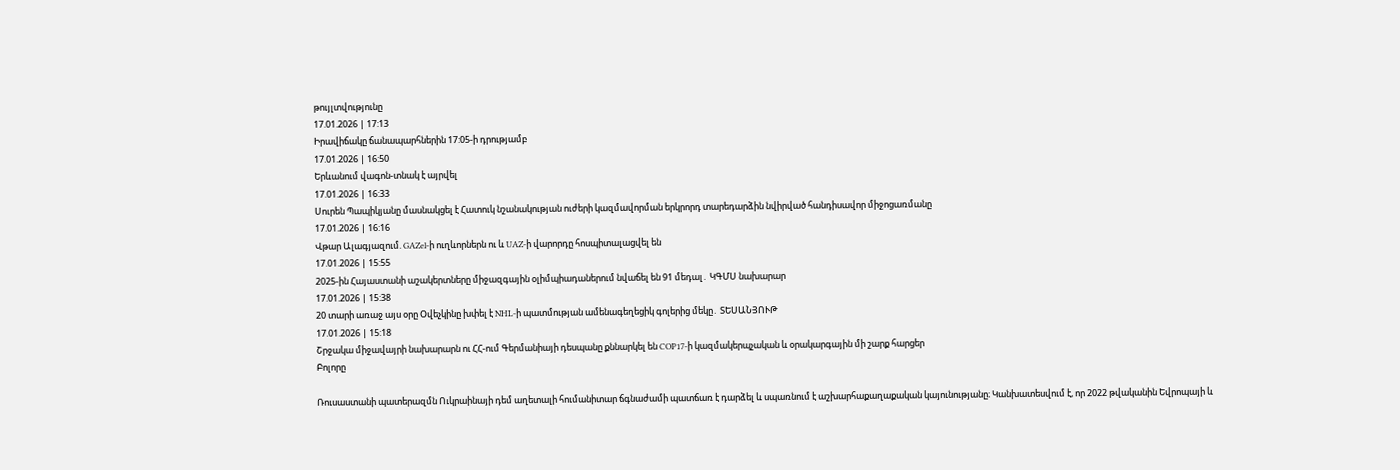թույլտվությունը
17.01.2026 | 17:13
Իրավիճակը ճանապարհներին 17:05-ի դրությամբ
17.01.2026 | 16:50
Երևանում վագոն-տնակ է այրվել
17.01.2026 | 16:33
Սուրեն Պապիկյանը մասնակցել է Հատուկ նշանակության ուժերի կազմավորման երկրորդ տարեդարձին նվիրված հանդիսավոր միջոցառմանը
17.01.2026 | 16:16
Վթար Ալագյազում. GAZel-ի ուղևորներն ու և UAZ-ի վարորդը հոսպիտալացվել են
17.01.2026 | 15:55
2025-ին Հայաստանի աշակերտները միջազգային օլիմպիադաներում նվաճել են 91 մեդալ․ ԿԳՄՍ նախարար
17.01.2026 | 15:38
20 տարի առաջ այս օրը Օվեչկինը խփել է NHL-ի պատմության ամենագեղեցիկ գոլերից մեկը․ ՏԵՍԱՆՅՈՒԹ
17.01.2026 | 15:18
Շրջակա միջավայրի նախարարն ու ՀՀ-ում Գերմանիայի դեսպանը քննարկել են COP17-ի կազմակերպչական և օրակարգային մի շարք հարցեր
Բոլորը

Ռուսաստանի պատերազմն Ուկրաինայի դեմ աղետալի հումանիտար ճգնաժամի պատճառ է դարձել և սպառնում է աշխարհաքաղաքական կայունությանը։ Կանխատեսվում է, որ 2022 թվականին Եվրոպայի և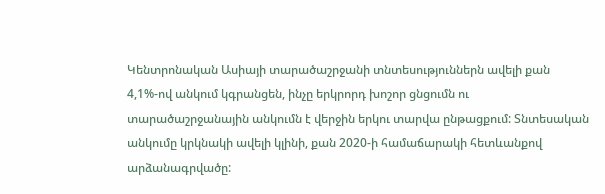Կենտրոնական Ասիայի տարածաշրջանի տնտեսություններն ավելի քան 4,1%-ով անկում կգրանցեն, ինչը երկրորդ խոշոր ցնցումն ու տարածաշրջանային անկումն է վերջին երկու տարվա ընթացքում: Տնտեսական անկումը կրկնակի ավելի կլինի, քան 2020-ի համաճարակի հետևանքով արձանագրվածը: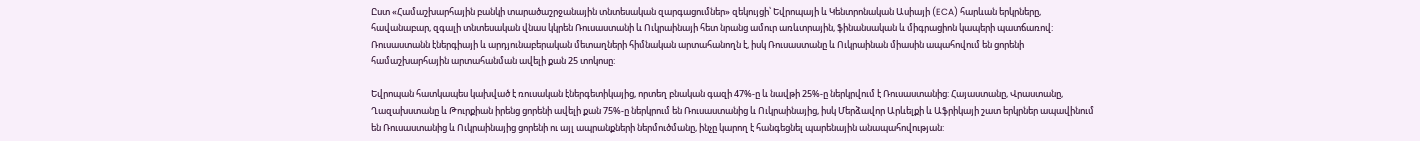Ըստ «Համաշխարհային բանկի տարածաշրջանային տնտեսական զարգացումներ» զեկույցի՝ Եվրոպայի և Կենտրոնական Ասիայի (ECA) հարևան երկրները, հավանաբար, զգալի տնտեսական վնաս կկրեն Ռուսաստանի և Ուկրաինայի հետ նրանց ամուր առևտրային, ֆինանսական և միգրացիոն կապերի պատճառով: Ռուսաստանն էներգիայի և արդյունաբերական մետաղների հիմնական արտահանողն է, իսկ Ռուսաստանը և Ուկրաինան միասին ապահովում են ցորենի համաշխարհային արտահանման ավելի քան 25 տոկոսը:

Եվրոպան հատկապես կախված է ռուսական էներգետիկայից, որտեղ բնական գազի 47%-ը և նավթի 25%-ը ներկրվում է Ռուսաստանից: Հայաստանը, Վրաստանը, Ղազախստանը և Թուրքիան իրենց ցորենի ավելի քան 75%-ը ներկրում են Ռուսաստանից և Ուկրաինայից, իսկ Մերձավոր Արևելքի և Աֆրիկայի շատ երկրներ ապավինում են Ռուսաստանից և Ուկրաինայից ցորենի ու այլ ապրանքների ներմուծմանը, ինչը կարող է հանգեցնել պարենային անապահովության: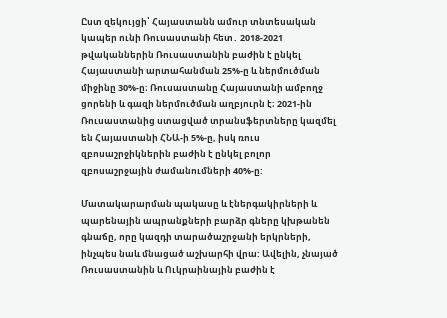Ըստ զեկույցի՝ Հայաստանն ամուր տնտեսական կապեր ունի Ռուսաստանի հետ․ 2018-2021 թվականներին Ռուսաստանին բաժին է ընկել Հայաստանի արտահանման 25%-ը և ներմուծման միջինը 30%-ը։ Ռուսաստանը Հայաստանի ամբողջ ցորենի և գազի ներմուծման աղբյուրն է։ 2021-ին Ռուսաստանից ստացված տրանսֆերտները կազմել են Հայաստանի ՀՆԱ-ի 5%-ը, իսկ ռուս զբոսաշրջիկներին բաժին է ընկել բոլոր զբոսաշրջային ժամանումների 40%-ը:

Մատակարարման պակասը և էներգակիրների և պարենային ապրանքների բարձր գները կխթանեն գնաճը, որը կազդի տարածաշրջանի երկրների, ինչպես նաև մնացած աշխարհի վրա: Ավելին, չնայած Ռուսաստանին և Ուկրաինային բաժին է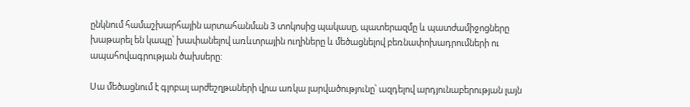ընկնում համաշխարհային արտահանման 3 տոկոսից պակասը, պատերազմը և պատժամիջոցները խաթարել են կապը՝ խափանելով առևտրային ուղիները և մեծացնելով բեռնափոխադրումների ու ապահովագրության ծախսերը:

Սա մեծացնում է գլոբալ արժեշղթաների վրա առկա լարվածությունը՝ ազդելով արդյունաբերության լայն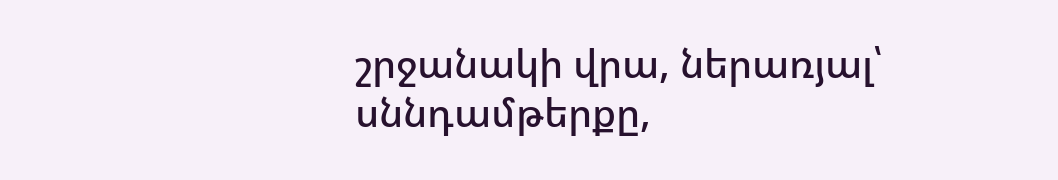շրջանակի վրա, ներառյալ՝ սննդամթերքը,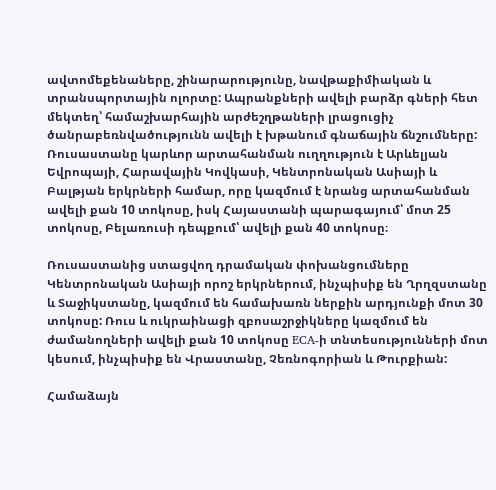ավտոմեքենաները, շինարարությունը, նավթաքիմիական և տրանսպորտային ոլորտը: Ապրանքների ավելի բարձր գների հետ մեկտեղ՝ համաշխարհային արժեշղթաների լրացուցիչ ծանրաբեռնվածությունն ավելի է խթանում գնաճային ճնշումները: Ռուսաստանը կարևոր արտահանման ուղղություն է Արևելյան Եվրոպայի, Հարավային Կովկասի, Կենտրոնական Ասիայի և Բալթյան երկրների համար, որը կազմում է նրանց արտահանման ավելի քան 10 տոկոսը, իսկ Հայաստանի պարագայում՝ մոտ 25 տոկոսը, Բելառուսի դեպքում՝ ավելի քան 40 տոկոսը։

Ռուսաստանից ստացվող դրամական փոխանցումները Կենտրոնական Ասիայի որոշ երկրներում, ինչպիսիք են Ղրղզստանը և Տաջիկստանը, կազմում են համախառն ներքին արդյունքի մոտ 30 տոկոսը: Ռուս և ուկրաինացի զբոսաշրջիկները կազմում են ժամանողների ավելի քան 10 տոկոսը ECA-ի տնտեսությունների մոտ կեսում, ինչպիսիք են Վրաստանը, Չեռնոգորիան և Թուրքիան:

Համաձայն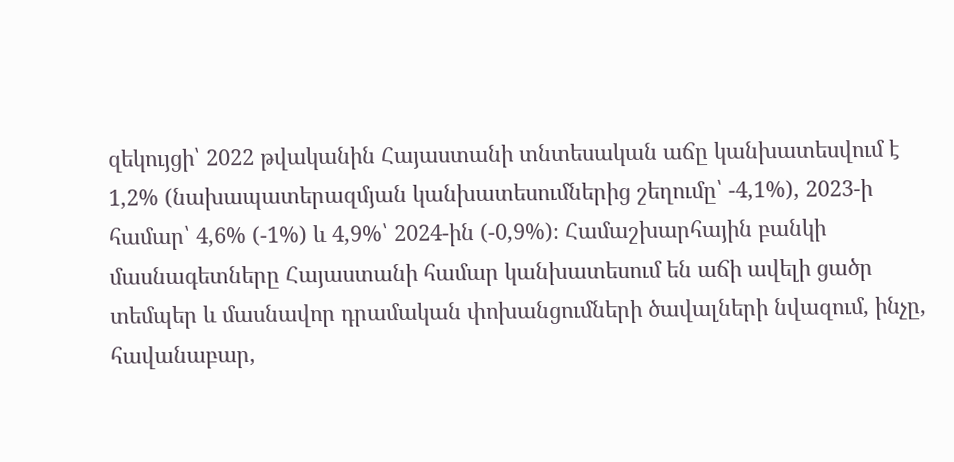զեկույցի՝ 2022 թվականին Հայաստանի տնտեսական աճը կանխատեսվում է 1,2% (նախապատերազմյան կանխատեսումներից շեղումը՝ -4,1%), 2023-ի համար՝ 4,6% (-1%) և 4,9%՝ 2024-ին (-0,9%)։ Համաշխարհային բանկի մասնագետները Հայաստանի համար կանխատեսում են աճի ավելի ցածր տեմպեր և մասնավոր դրամական փոխանցումների ծավալների նվազում, ինչը, հավանաբար,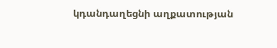կդանդաղեցնի աղքատության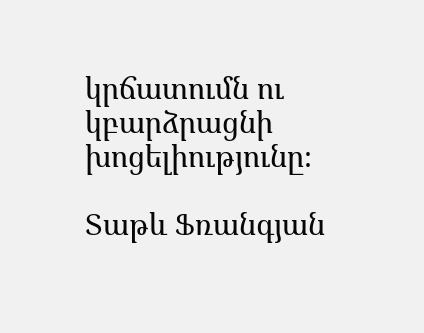կրճատումն ու կբարձրացնի խոցելիությունը։

Տաթև Ֆռանգյան